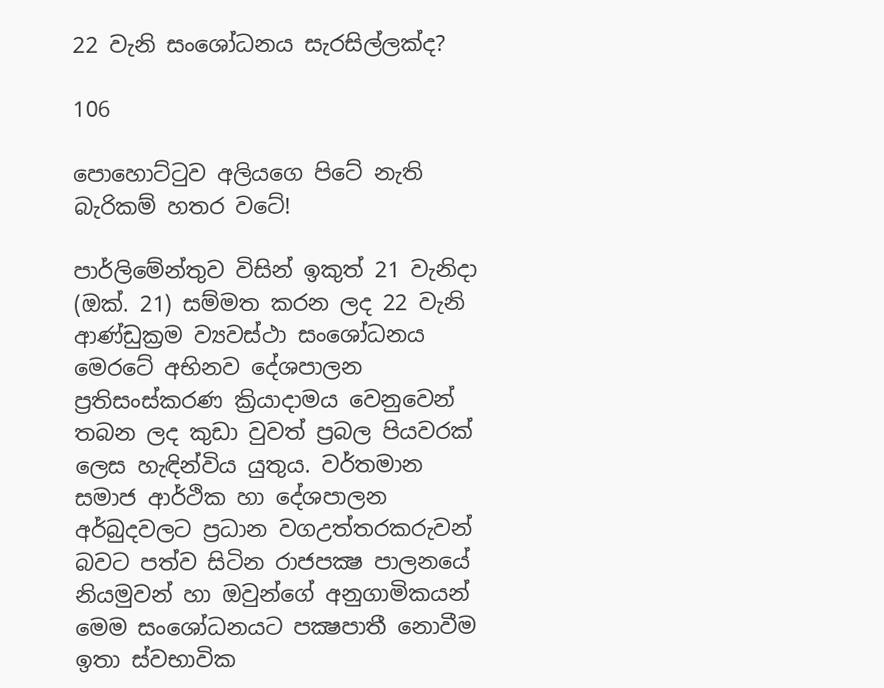22 වැනි සංශෝධනය සැරසිල්ලක්ද?

106

පොහොට්ටුව අලියගෙ පිටේ නැති බැරිකම් හතර වටේ!

පාර්ලිමේන්තුව විසින් ඉකුත් 21 වැනිදා (ඔක්. 21) සම්මත කරන ලද 22 වැනි ආණ්ඩුක්‍රම ව්‍යවස්ථා සංශෝධනය මෙරටේ අභිනව දේශපාලන ප්‍රතිසංස්කරණ ක්‍රියාදාමය වෙනුවෙන් තබන ලද කුඩා වුවත් ප්‍රබල පියවරක් ලෙස හැඳින්විය යුතුය. වර්තමාන සමාජ ආර්ථික හා දේශපාලන අර්බුදවලට ප්‍රධාන වගඋත්තරකරුවන් බවට පත්ව සිටින රාජපක්‍ෂ පාලනයේ නියමුවන් හා ඔවුන්ගේ අනුගාමිකයන් මෙම සංශෝධනයට පක්‍ෂපාතී නොවීම ඉතා ස්වභාවික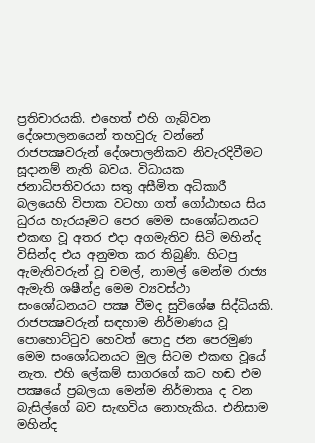ප්‍රතිචාරයකි. එහෙත් එහි ගැබ්වන දේශපාලනයෙන් තහවුරු වන්නේ රාජපක්‍ෂවරුන් දේශපාලනිකව නිවැරදිවීමට සූදානම් නැති බවය. විධායක ජනාධිපතිවරයා සතු අසීමිත අධිකාරී බලයෙහි විපාක වටහා ගත් ගෝඨාභය සිය ධුරය හැරයෑමට පෙර මෙම සංශෝධනයට එකඟ වූ අතර එදා අගමැතිව සිටි මහින්ද විසින්ද එය අනුමත කර තිබුණි. හිටපු ඇමැතිවරුන් වූ චමල්, නාමල් මෙන්ම රාජ්‍ය ඇමැති ශෂීන්ද්‍ර මෙම ව්‍යවස්ථා සංශෝධනයට පක්‍ෂ වීමද සුවිශේෂ සිද්ධියකි. රාජපක්‍ෂවරුන් සඳහාම නිර්මාණය වූ පොහොට්ටුව හෙවත් පොදු ජන පෙරමුණ මෙම සංශෝධනයට මුල සිටම එකඟ වූයේ නැත. එහි ලේකම් සාගරගේ කට හඬ එම පක්‍ෂයේ ප්‍රබලයා මෙන්ම නිර්මාතෘ ද වන බැසිල්ගේ බව සැඟවිය නොහැකිය. එනිසාම මහින්ද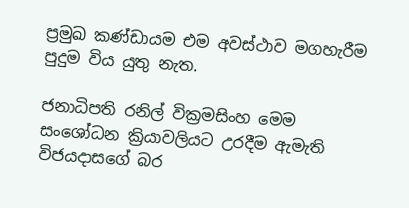ප්‍රමුඛ කණ්ඩායම එම අවස්ථාව මගහැරීම පුදුම විය යුතු නැත.

ජනාධිපති රනිල් වික්‍රමසිංහ මෙම සංශෝධන ක්‍රියාවලියට උරදීම ඇමැති විජයදාසගේ බර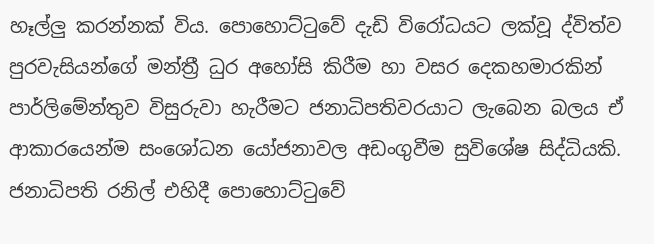හෑල්ලු කරන්නක් විය. පොහොට්ටුවේ දැඩි විරෝධයට ලක්වූ ද්විත්ව පුරවැසියන්ගේ මන්ත්‍රී ධුර අහෝසි කිරීම හා වසර දෙකහමාරකින් පාර්ලිමේන්තුව විසුරුවා හැරීමට ජනාධිපතිවරයාට ලැබෙන බලය ඒ ආකාරයෙන්ම සංශෝධන යෝජනාවල අඩංගුවීම සුවිශේෂ සිද්ධියකි. ජනාධිපති රනිල් එහිදී පොහොට්ටුවේ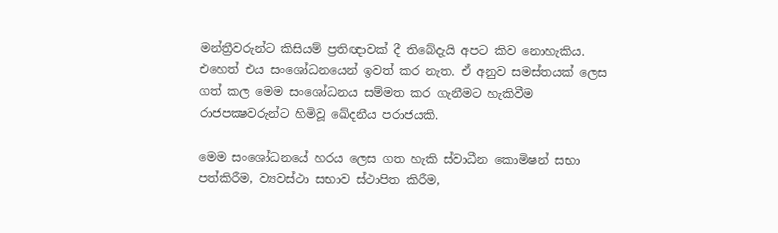මන්ත්‍රීවරුන්ට කිසියම් ප්‍රතිඥාවක් දී තිබේදැයි අපට කිව නොහැකිය. එහෙත් එය සංශෝධනයෙන් ඉවත් කර නැත. ඒ අනුව සමස්තයක් ලෙස ගත් කල මෙම සංශෝධනය සම්මත කර ගැනීමට හැකිවීම රාජපක්‍ෂවරුන්ට හිමිවූ ඛේදනීය පරාජයකි.

මෙම සංශෝධනයේ හරය ලෙස ගත හැකි ස්වාධීන කොමිෂන් සභා පත්කිරීම, ව්‍යවස්ථා සභාව ස්ථාපිත කිරීම,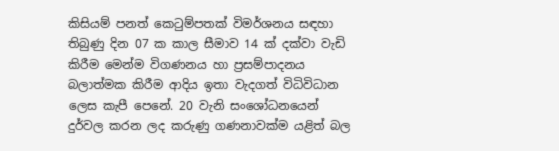කිසියම් පනත් කෙටුම්පතක් විමර්ශනය සඳහා තිබුණු දින 07 ක කාල සීමාව 14 ක් දක්වා වැඩි කිරීම මෙන්ම විගණනය හා ප්‍රසම්පාදනය බලාත්මක කිරීම ආදිය ඉතා වැදගත් විධිවිධාන ලෙස කැපී පෙනේ. 20 වැනි සංශෝධනයෙන් දුර්වල කරන ලද කරුණු ගණනාවක්ම යළිත් බල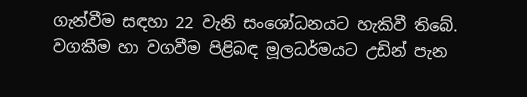ගැන්වීම සඳහා 22 වැනි සංශෝධනයට හැකිවී තිබේ. වගකීම හා වගවීම පිළිබඳ මූලධර්මයට උඩින් පැන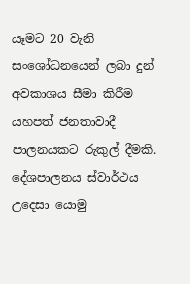යෑමට 20 වැනි සංශෝධනයෙන් ලබා දුන් අවකාශය සීමා කිරීම යහපත් ජනතාවාදී පාලනයකට රුකුල් දීමකි. දේශපාලනය ස්වාර්ථය උදෙසා යොමු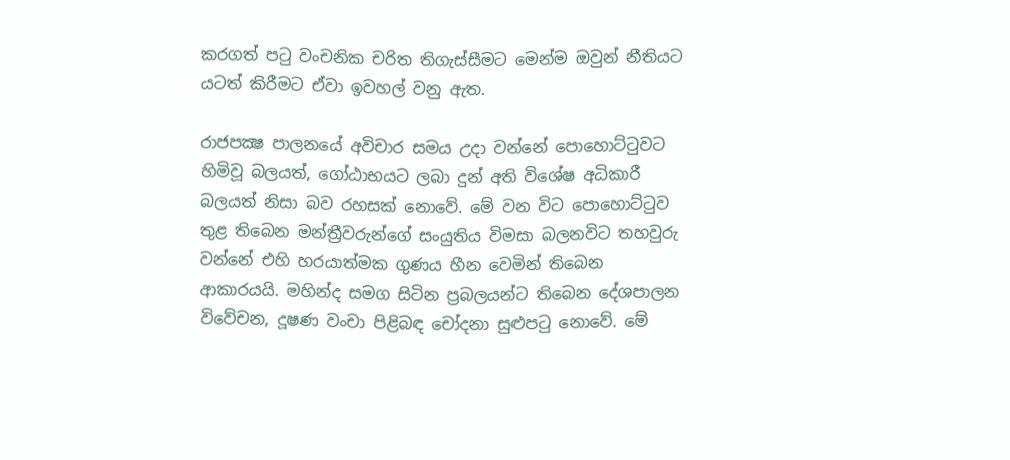කරගත් පටු වංචනික චරිත තිගැස්සීමට මෙන්ම ඔවුන් නීතියට යටත් කිරීමට ඒවා ඉවහල් වනු ඇත.

රාජපක්‍ෂ පාලනයේ අවිචාර සමය උදා වන්නේ පොහොට්ටුවට හිමිවූ බලයත්, ගෝඨාභයට ලබා දුන් අති විශේෂ අධිකාරී බලයත් නිසා බව රහසක් නොවේ. මේ වන විට පොහොට්ටුව තුළ තිබෙන මන්ත්‍රීවරුන්ගේ සංයුතිය විමසා බලනවිට තහවුරු වන්නේ එහි හරයාත්මක ගුණය හීන වෙමින් තිබෙන ආකාරයයි. මහින්ද සමග සිටින ප්‍රබලයන්ට තිබෙන දේශපාලන විවේචන, දූෂණ වංචා පිළිබඳ චෝදනා සුළුපටු නොවේ. මේ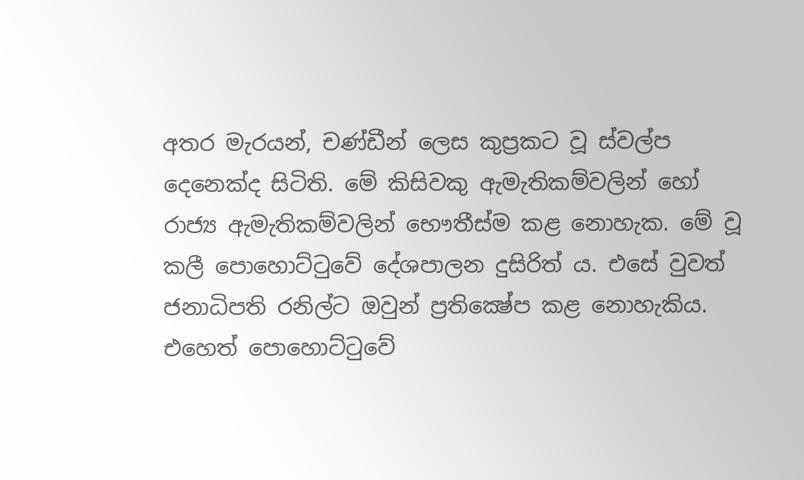අතර මැරයන්, චණ්ඩීන් ලෙස කුප්‍රකට වූ ස්වල්ප දෙනෙක්ද සිටිති. මේ කිසිවකු ඇමැතිකම්වලින් හෝ රාජ්‍ය ඇමැතිකම්වලින් භෞතීස්ම කළ නොහැක. මේ වූ කලී පොහොට්ටුවේ දේශපාලන දුසිරිත් ය. එසේ වුවත් ජනාධිපති රනිල්ට ඔවුන් ප්‍රතික්‍ෂේප කළ නොහැකිය. එහෙත් පොහොට්ටුවේ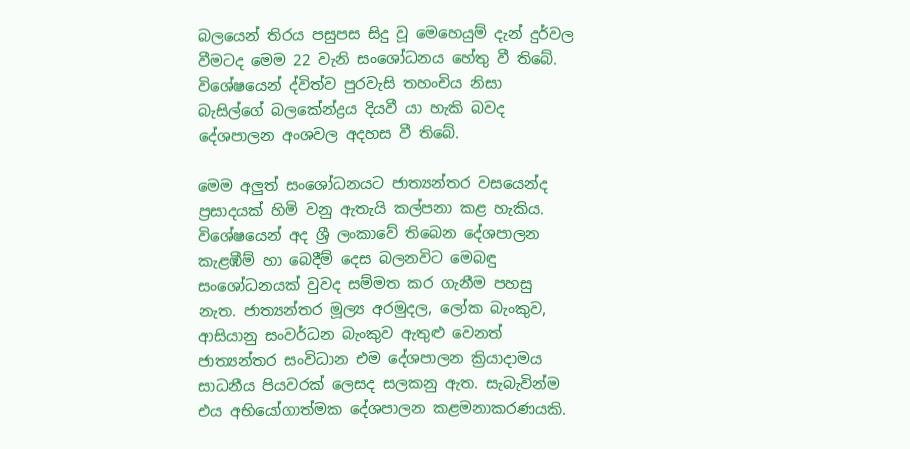බලයෙන් තිරය පසුපස සිදු වූ මෙහෙයුම් දැන් දුර්වල වීමටද මෙම 22 වැනි සංශෝධනය හේතු වී තිබේ. විශේෂයෙන් ද්විත්ව පුරවැසි තහංචිය නිසා බැසිල්ගේ බලකේන්ද්‍රය දියවී යා හැකි බවද දේශපාලන අංශවල අදහස වී තිබේ.

මෙම අලුත් සංශෝධනයට ජාත්‍යන්තර වසයෙන්ද ප්‍රසාදයක් හිමි වනු ඇතැයි කල්පනා කළ හැකිය. විශේෂයෙන් අද ශ්‍රී ලංකාවේ තිබෙන දේශපාලන කැළඹීම් හා බෙදීම් දෙස බලනවිට මෙබඳු සංශෝධනයක් වුවද සම්මත කර ගැනීම පහසු නැත. ජාත්‍යන්තර මූල්‍ය අරමුදල, ලෝක බැංකුව, ආසියානු සංවර්ධන බැංකුව ඇතුළු වෙනත් ජාත්‍යන්තර සංවිධාන එම දේශපාලන ක්‍රියාදාමය සාධනීය පියවරක් ලෙසද සලකනු ඇත. සැබැවින්ම එය අභියෝගාත්මක දේශපාලන කළමනාකරණයකි.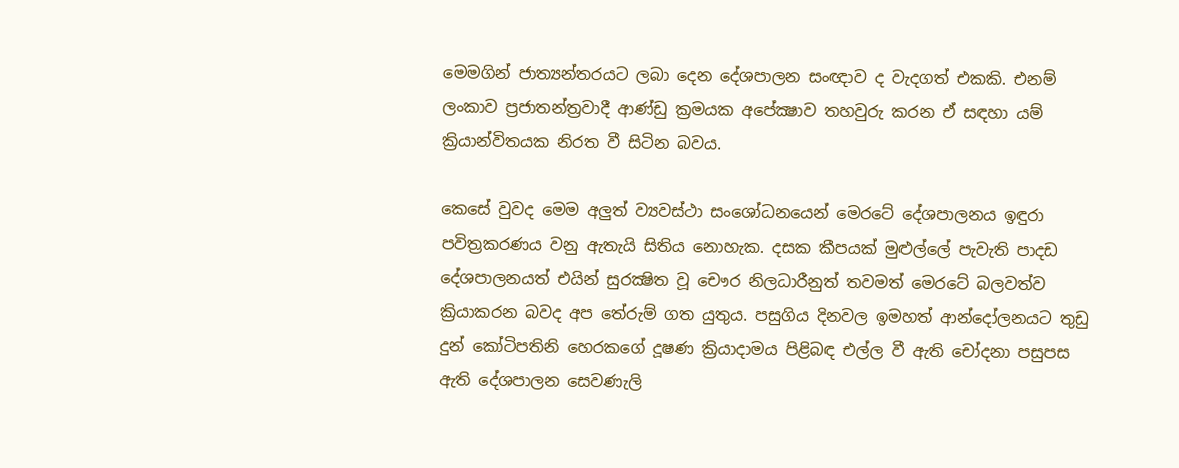මෙමගින් ජාත්‍යන්තරයට ලබා දෙන දේශපාලන සංඥාව ද වැදගත් එකකි. එනම් ලංකාව ප්‍රජාතන්ත්‍රවාදී ආණ්ඩු ක්‍රමයක අපේක්‍ෂාව තහවුරු කරන ඒ සඳහා යම් ක්‍රියාන්විතයක නිරත වී සිටින බවය.

කෙසේ වුවද මෙම අලුත් ව්‍යවස්ථා සංශෝධනයෙන් මෙරටේ දේශපාලනය ඉඳුරා පවිත්‍රකරණය වනු ඇතැයි සිතිය නොහැක. දසක කීපයක් මුළුල්ලේ පැවැති පාදඩ දේශපාලනයත් එයින් සුරක්‍ෂිත වූ චෞර නිලධාරීනුත් තවමත් මෙරටේ බලවත්ව ක්‍රියාකරන බවද අප තේරුම් ගත යුතුය. පසුගිය දිනවල ඉමහත් ආන්දෝලනයට තුඩු දුන් කෝටිපතිනි හෙරකගේ දූෂණ ක්‍රියාදාමය පිළිබඳ එල්ල වී ඇති චෝදනා පසුපස ඇති දේශපාලන සෙවණැලි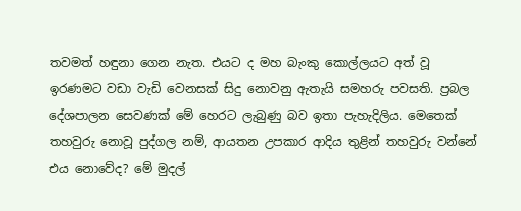තවමත් හඳුනා ගෙන නැත. එයට ද මහ බැංකු කොල්ලයට අත් වූ ඉරණමට වඩා වැඩි වෙනසක් සිදු නොවනු ඇතැයි සමහරු පවසති. ප්‍රබල දේශපාලන සෙවණක් මේ හෙරට ලැබුණු බව ඉතා පැහැදිලිය. මෙතෙක් තහවුරු නොවූ පුද්ගල නම්, ආයතන උපකාර ආදිය තුළින් තහවුරු වන්නේ එය නොවේද? මේ මුදල්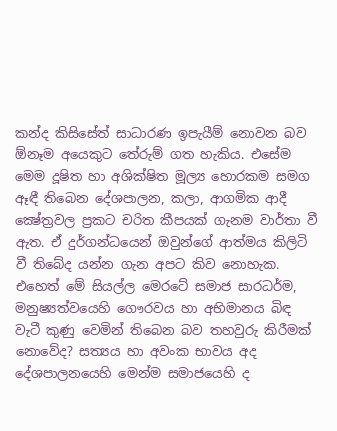කන්ද කිසිසේත් සාධාරණ ඉපැයීම් නොවන බව ඕනෑම අයෙකුට තේරුම් ගත හැකිය. එසේම මෙම දූෂිත හා අශික්ෂිත මූල්‍ය හොරකම සමග ඈඳී තිබෙන දේශපාලන, කලා, ආගමික ආදී ක්‍ෂේත්‍රවල ප්‍රකට චරිත කීපයක් ගැනම වාර්තා වී ඇත. ඒ දුර්ගන්ධයෙන් ඔවුන්ගේ ආත්මය කිලිටි වී තිබේද යන්න ගැන අපට කිව නොහැක. එහෙත් මේ සියල්ල මෙරටේ සමාජ සාරධර්ම, මනුෂ්‍යත්වයෙහි ගෞරවය හා අභිමානය බිඳ වැටී කුණු වෙමින් තිබෙන බව තහවුරු කිරීමක් නොවේද? සත්‍යය හා අවංක භාවය අද දේශපාලනයෙහි මෙන්ම සමාජයෙහි ද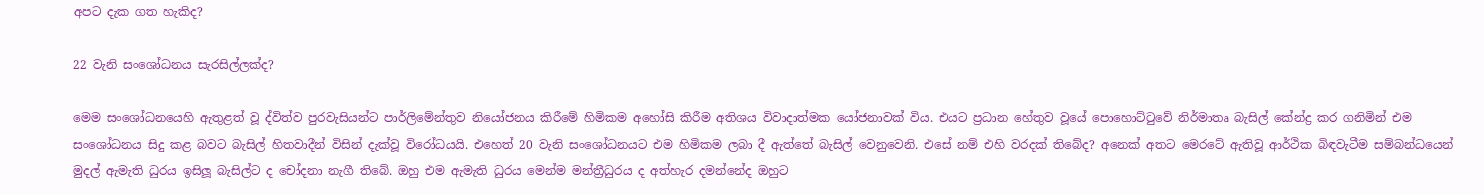අපට දැක ගත හැකිද?

22 වැනි සංශෝධනය සැරසිල්ලක්ද?

මෙම සංශෝධනයෙහි ඇතුළත් වූ ද්විත්ව පුරවැසියන්ට පාර්ලිමේන්තුව නියෝජනය කිරීමේ හිමිකම අහෝසි කිරීම අතිශය විවාදාත්මක යෝජනාවක් විය. එයට ප්‍රධාන හේතුව වූයේ පොහොට්ටුවේ නිර්මාතෘ බැසිල් කේන්ද්‍ර කර ගනිමින් එම සංශෝධනය සිදු කළ බවට බැසිල් හිතවාදීන් විසින් දැක්වූ විරෝධයයි. එහෙත් 20 වැනි සංශෝධනයට එම හිමිකම ලබා දී ඇත්තේ බැසිල් වෙනුවෙනි. එසේ නම් එහි වරදක් තිබේද? අනෙක් අතට මෙරටේ ඇතිවූ ආර්ථික බිඳවැටීම සම්බන්ධයෙන් මුදල් ඇමැති ධුරය ඉසිලූ බැසිල්ට ද චෝදනා නැගී තිබේ. ඔහු එම ඇමැති ධුරය මෙන්ම මන්ත්‍රීධුරය ද අත්හැර දමන්නේද ඔහුට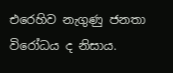එරෙහිව නැගුණු ජනතා විරෝධය ද නිසාය.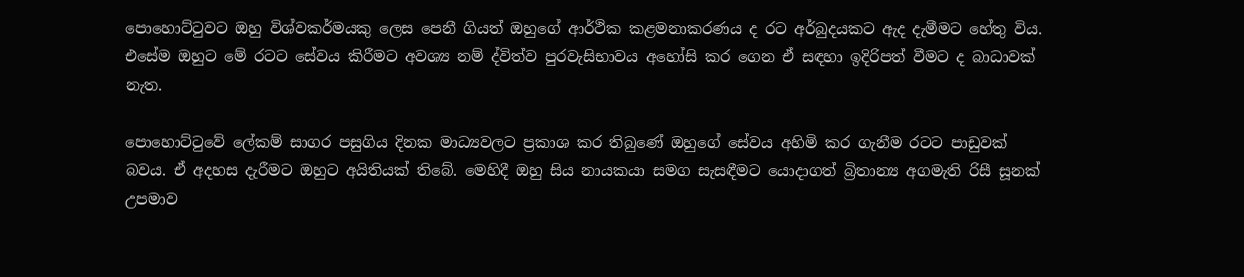පොහොට්ටුවට ඔහු විශ්වකර්මයකු ලෙස පෙනී ගියත් ඔහුගේ ආර්ථික කළමනාකරණය ද රට අර්බුදයකට ඇද දැමීමට හේතු විය. එසේම ඔහුට මේ රටට සේවය කිරීමට අවශ්‍ය නම් ද්විත්ව පුරවැසිභාවය අහෝසි කර ගෙන ඒ සඳහා ඉදිරිපත් වීමට ද බාධාවක් නැත.

පොහොට්ටුවේ ලේකම් සාගර පසුගිය දිනක මාධ්‍යවලට ප්‍රකාශ කර තිබුණේ ඔහුගේ සේවය අහිමි කර ගැනීම රටට පාඩුවක් බවය. ඒ අදහස දැරීමට ඔහුට අයිතියක් තිබේ. මෙහිදී ඔහු සිය නායකයා සමග සැසඳීමට යොදාගත් බ්‍රිතාන්‍ය අගමැති රිසී සූනක් උපමාව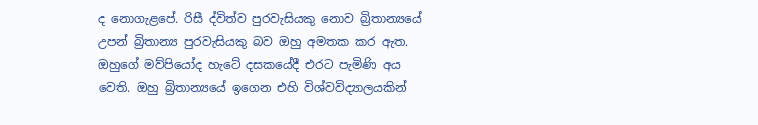ද නොගැළපේ. රිසී ද්විත්ව පුරවැසියකු නොව බ්‍රිතාන්‍යයේ උපන් බ්‍රිතාන්‍ය පුරවැසියකු බව ඔහු අමතක කර ඇත. ඔහුගේ මව්පියෝද හැටේ දසකයේදී එරට පැමිණි අය වෙති. ඔහු බ්‍රිතාන්‍යයේ ඉගෙන එහි විශ්වවිද්‍යාලයකින්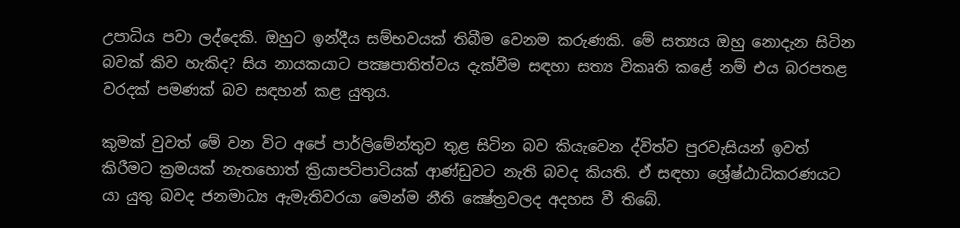උපාධිය පවා ලද්දෙකි. ඔහුට ඉන්දීය සම්භවයක් තිබීම වෙනම කරුණකි. මේ සත්‍යය ඔහු නොදැන සිටින බවක් කිව හැකිද? සිය නායකයාට පක්‍ෂපාතිත්වය දැක්වීම සඳහා සත්‍ය විකෘති කළේ නම් එය බරපතළ වරදක් පමණක් බව සඳහන් කළ යුතුය.

කුමක් වුවත් මේ වන විට අපේ පාර්ලිමේන්තුව තුළ සිටින බව කියැවෙන ද්විත්ව පුරවැසියන් ඉවත් කිරීමට ක්‍රමයක් නැතහොත් ක්‍රියාපටිපාටියක් ආණ්ඩුවට නැති බවද කියති. ඒ සඳහා ශ්‍රේෂ්ඨාධිකරණයට යා යුතු බවද ජනමාධ්‍ය ඇමැතිවරයා මෙන්ම නීති ක්‍ෂේත්‍රවලද අදහස වී තිබේ.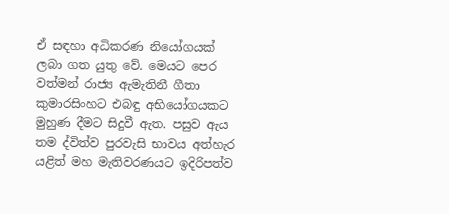ඒ සඳහා අධිකරණ නියෝගයක් ලබා ගත යුතු වේ. මෙයට පෙර වත්මන් රාජ්‍ය ඇමැතිනී ගීතා කුමාරසිංහට එබඳු අභියෝගයකට මුහුණ දීමට සිදුවී ඇත. පසුව ඇය තම ද්විත්ව පුරවැසි භාවය අත්හැර යළිත් මහ මැතිවරණයට ඉදිරිපත්ව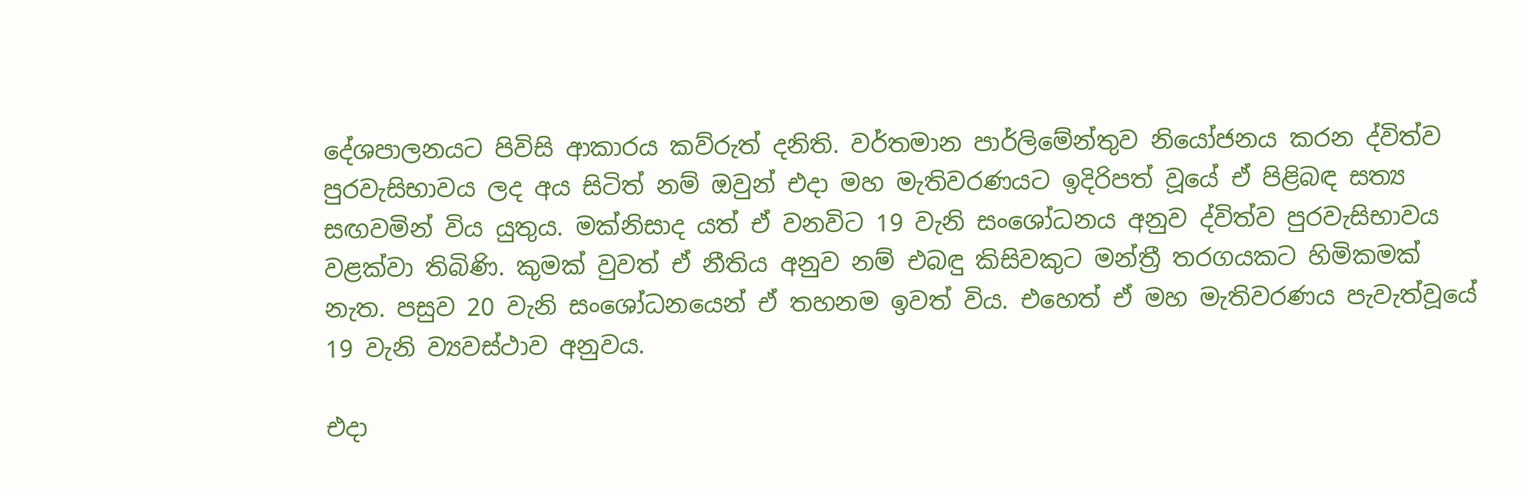දේශපාලනයට පිවිසි ආකාරය කව්රුත් දනිති. වර්තමාන පාර්ලිමේන්තුව නියෝජනය කරන ද්විත්ව පුරවැසිභාවය ලද අය සිටිත් නම් ඔවුන් එදා මහ මැතිවරණයට ඉදිරිපත් වූයේ ඒ පිළිබඳ සත්‍ය සඟවමින් විය යුතුය. මක්නිසාද යත් ඒ වනවිට 19 වැනි සංශෝධනය අනුව ද්විත්ව පුරවැසිභාවය වළක්වා තිබිණි. කුමක් වුවත් ඒ නීතිය අනුව නම් එබඳු කිසිවකුට මන්ත්‍රී තරගයකට හිමිකමක් නැත. පසුව 20 වැනි සංශෝධනයෙන් ඒ තහනම ඉවත් විය. එහෙත් ඒ මහ මැතිවරණය පැවැත්වූයේ 19 වැනි ව්‍යවස්ථාව අනුවය.

එදා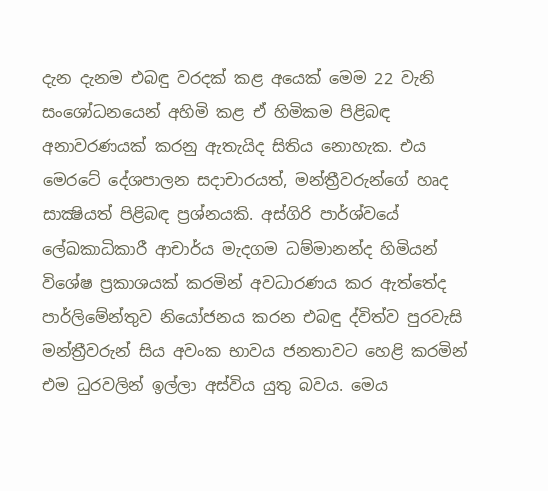දැන දැනම එබඳු වරදක් කළ අයෙක් මෙම 22 වැනි සංශෝධනයෙන් අහිමි කළ ඒ හිමිකම පිළිබඳ අනාවරණයක් කරනු ඇතැයිද සිතිය නොහැක. එය මෙරටේ දේශපාලන සදාචාරයත්, මන්ත්‍රීවරුන්ගේ හෘද සාක්‍ෂියත් පිළිබඳ ප්‍රශ්නයකි. අස්ගිරි පාර්ශ්වයේ ලේඛකාධිකාරී ආචාර්ය මැදගම ධම්මානන්ද හිමියන් විශේෂ ප්‍රකාශයක් කරමින් අවධාරණය කර ඇත්තේද පාර්ලිමේන්තුව නියෝජනය කරන එබඳු ද්විත්ව පුරවැසි මන්ත්‍රීවරුන් සිය අවංක භාවය ජනතාවට හෙළි කරමින් එම ධුරවලින් ඉල්ලා අස්විය යුතු බවය. මෙය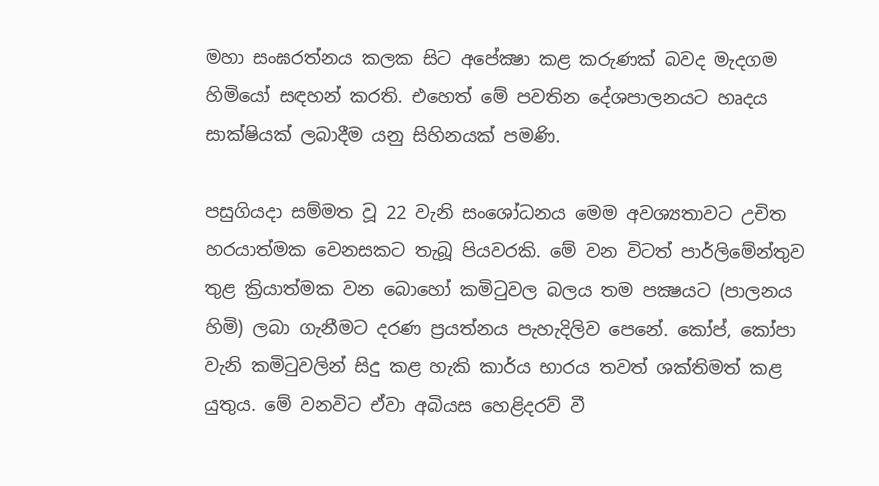මහා සංඝරත්නය කලක සිට අපේක්‍ෂා කළ කරුණක් බවද මැදගම හිමියෝ සඳහන් කරති. එහෙත් මේ පවතින දේශපාලනයට හෘදය සාක්ෂියක් ලබාදීම යනු සිහිනයක් පමණි.

පසුගියදා සම්මත වූ 22 වැනි සංශෝධනය මෙම අවශ්‍යතාවට උචිත හරයාත්මක වෙනසකට තැබූ පියවරකි. මේ වන විටත් පාර්ලිමේන්තුව තුළ ක්‍රියාත්මක වන බොහෝ කමිටුවල බලය තම පක්‍ෂයට (පාලනය හිමි) ලබා ගැනීමට දරණ ප්‍රයත්නය පැහැදිලිව පෙනේ. කෝප්, කෝපා වැනි කමිටුවලින් සිදු කළ හැකි කාර්ය භාරය තවත් ශක්තිමත් කළ යුතුය. මේ වනවිට ඒවා අබියස හෙළිදරව් වී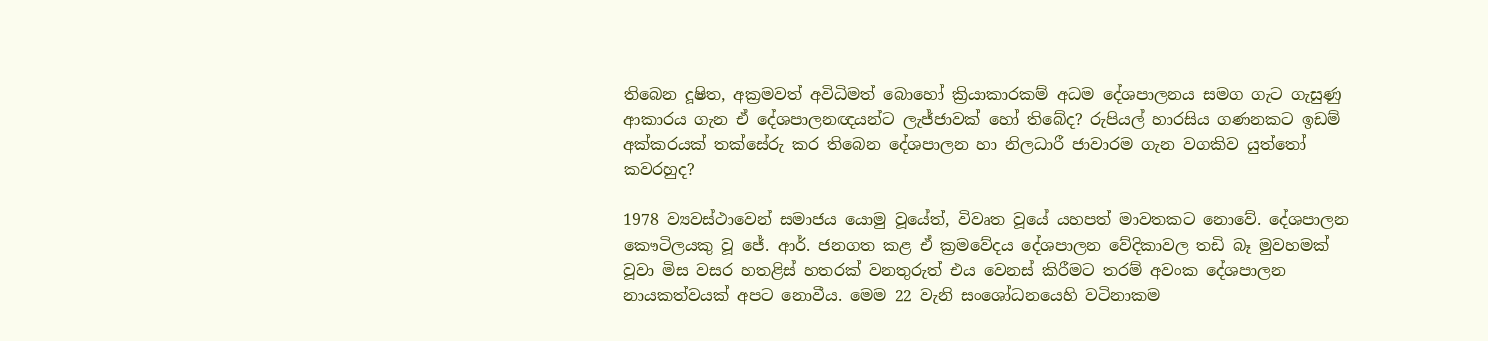තිබෙන දූෂිත, අක්‍රමවත් අවිධිමත් බොහෝ ක්‍රියාකාරකම් අධම දේශපාලනය සමග ගැට ගැසුණු ආකාරය ගැන ඒ දේශපාලනඥයන්ට ලැජ්ජාවක් හෝ තිබේද? රුපියල් හාරසිය ගණනකට ඉඩම් අක්කරයක් තක්සේරු කර තිබෙන දේශපාලන හා නිලධාරී ජාවාරම ගැන වගකිව යුත්තෝ කවරහුද?

1978 ව්‍යවස්ථාවෙන් සමාජය යොමු වූයේත්, විවෘත වූයේ යහපත් මාවතකට නොවේ. දේශපාලන කෞටිලයකු වූ ජේ. ආර්. ජනගත කළ ඒ ක්‍රමවේදය දේශපාලන වේදිකාවල තඩි බෑ මුවහමක් වූවා මිස වසර හතළිස් හතරක් වනතුරුත් එය වෙනස් කිරීමට තරම් අවංක දේශපාලන නායකත්වයක් අපට නොවීය. මෙම 22 වැනි සංශෝධනයෙහි වටිනාකම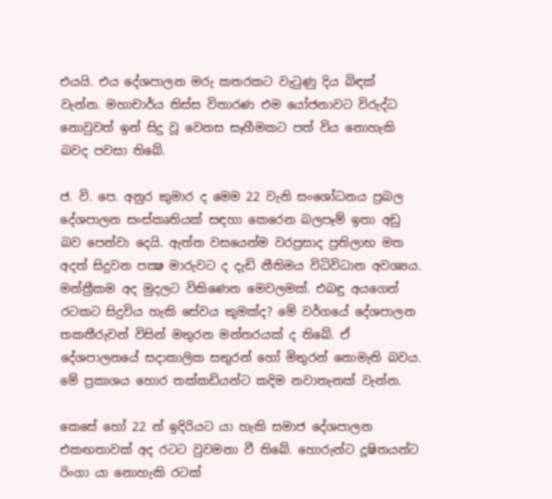එයයි. එය දේශපාලන මරු කතරකට වැටුණු දිය බිඳක් වැන්න. මහාචාර්ය තිස්ස විතාරණ එම යෝජනාවට විරුද්ධ නොවුවත් ඉන් සිදු වූ වෙනස සෑහීමකට පත් විය නොහැකි බවද පවසා තිබේ.

ජ. වි. පෙ. අනුර කුමාර ද මෙම 22 වැනි සංශෝධනය ප්‍රබල දේශපාලන සංස්කෘතියක් සඳහා කෙරෙන බලපෑම් ඉතා අඩු බව පෙන්වා දෙයි. ඇත්ත වසයෙන්ම වරප්‍රසාද ප්‍රතිලාභ මත අදත් සිදුවන පක්‍ෂ මාරුවට ද දැඩි නීතිමය විධිවිධාන අවශ්‍යය. මන්ත්‍රීකම අද මුදලට විකිණෙන මෙවලමක්. එබඳු අයගෙන් රටකට සිදුවිය හැකි සේවය කුමක්ද? මේ වර්ගයේ දේශපාලන තකතීරුවන් විසින් මතුරන මන්තරයක් ද තිබේ. ඒ දේශපාලනයේ සදාකාලික සතුරන් හෝ මිතුරන් නොමැති බවය. මේ ප්‍රකාශය හොර තක්කඩියන්ට කදිම නවාතැනක් වැන්න.

කෙසේ හෝ 22 න් ඉදිරියට යා හැකි සමාජ දේශපාලන එකඟතාවක් අද රටට වුවමනා වී තිබේ. හොරුන්ට දූෂිතයන්ට රිංගා යා නොහැකි රටක්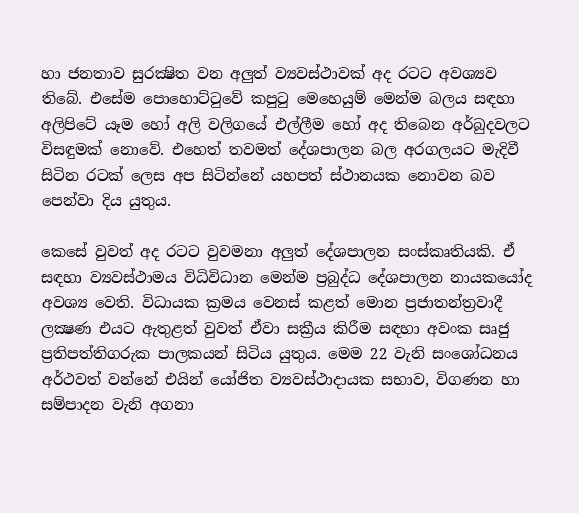හා ජනතාව සුරක්‍ෂිත වන අලුත් ව්‍යවස්ථාවක් අද රටට අවශ්‍යව තිබේ. එසේම පොහොට්ටුවේ කපුටු මෙහෙයුම් මෙන්ම බලය සඳහා අලිපිටේ යෑම හෝ අලි වලිගයේ එල්ලීම හෝ අද තිබෙන අර්බුදවලට විසඳුමක් නොවේ. එහෙත් තවමත් දේශපාලන බල අරගලයට මැදිවී සිටින රටක් ලෙස අප සිටින්නේ යහපත් ස්ථානයක නොවන බව පෙන්වා දිය යුතුය.

කෙසේ වුවත් අද රටට වුවමනා අලුත් දේශපාලන සංස්කෘතියකි. ඒ සඳහා ව්‍යවස්ථාමය විධිවිධාන මෙන්ම ප්‍රබුද්ධ දේශපාලන නායකයෝද අවශ්‍ය වෙති. විධායක ක්‍රමය වෙනස් කළත් මොන ප්‍රජාතන්ත්‍රවාදී ලක්‍ෂණ එයට ඇතුළත් වුවත් ඒවා සක්‍රීය කිරීම සඳහා අවංක සෘජු ප්‍රතිපත්තිගරුක පාලකයන් සිටිය යුතුය. මෙම 22 වැනි සංශෝධනය අර්ථවත් වන්නේ එයින් යෝජිත ව්‍යවස්ථාදායක සභාව, විගණන හා සම්පාදන වැනි අගනා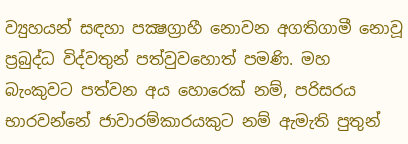ව්‍යුහයන් සඳහා පක්‍ෂග්‍රාහී නොවන අගතිගාමී නොවූ ප්‍රබුද්ධ විද්වතුන් පත්වුවහොත් පමණි. මහ බැංකුවට පත්වන අය හොරෙක් නම්, පරිසරය භාරවන්නේ ජාවාරම්කාරයකුට නම් ඇමැති පුතුන්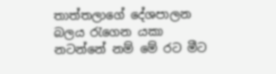තාත්තලාගේ දේශපාලන බලය රැගෙන යකා නටන්නේ නම් මේ රට මීට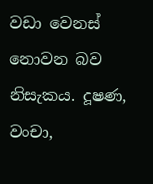වඩා වෙනස් නොවන බව නිසැකය. දූෂණ, වංචා,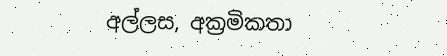අල්ලස, අක්‍රමිකතා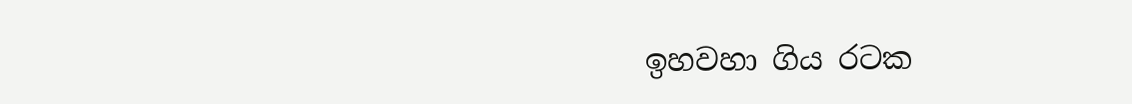ඉහවහා ගිය රටක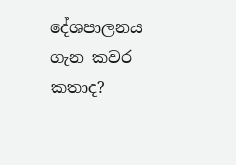දේශපාලනය ගැන කවර කතාද?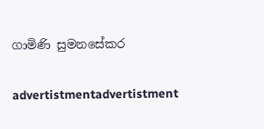ගාමිණි සුමනසේකර

advertistmentadvertistment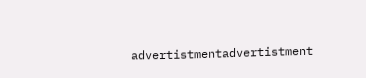advertistmentadvertistment